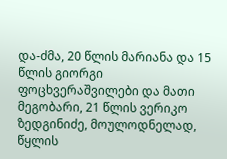და-ძმა, 20 წლის მარიანა და 15 წლის გიორგი ფოცხვერაშვილები და მათი მეგობარი, 21 წლის ვერიკო ზედგინიძე, მოულოდნელად, წყლის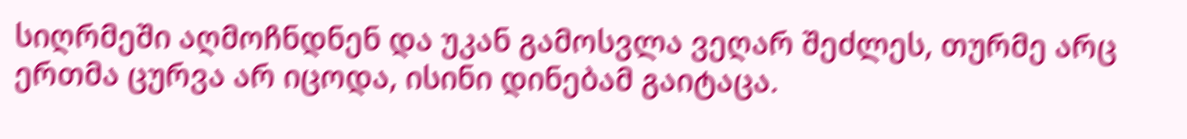სიღრმეში აღმოჩნდნენ და უკან გამოსვლა ვეღარ შეძლეს, თურმე არც ერთმა ცურვა არ იცოდა, ისინი დინებამ გაიტაცა.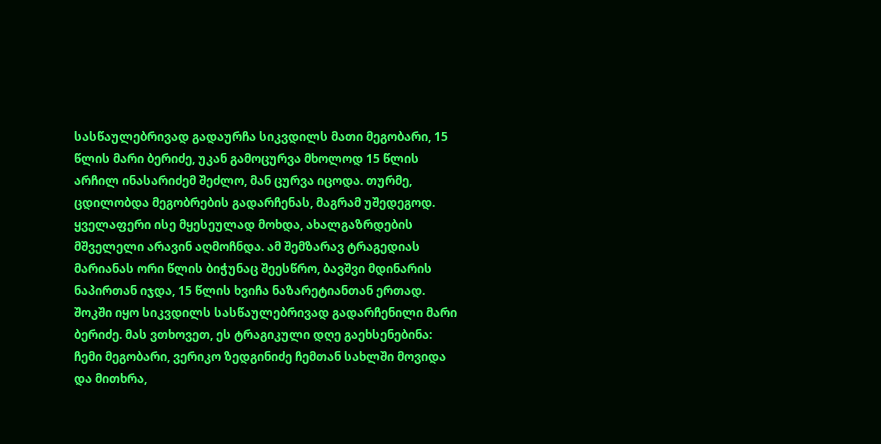სასწაულებრივად გადაურჩა სიკვდილს მათი მეგობარი, 15 წლის მარი ბერიძე, უკან გამოცურვა მხოლოდ 15 წლის არჩილ ინასარიძემ შეძლო, მან ცურვა იცოდა. თურმე, ცდილობდა მეგობრების გადარჩენას, მაგრამ უშედეგოდ. ყველაფერი ისე მყესეულად მოხდა, ახალგაზრდების მშველელი არავინ აღმოჩნდა. ამ შემზარავ ტრაგედიას მარიანას ორი წლის ბიჭუნაც შეესწრო, ბავშვი მდინარის ნაპირთან იჯდა, 15 წლის ხვიჩა ნაზარეტიანთან ერთად.
შოკში იყო სიკვდილს სასწაულებრივად გადარჩენილი მარი ბერიძე. მას ვთხოვეთ, ეს ტრაგიკული დღე გაეხსენებინა:
ჩემი მეგობარი, ვერიკო ზედგინიძე ჩემთან სახლში მოვიდა და მითხრა,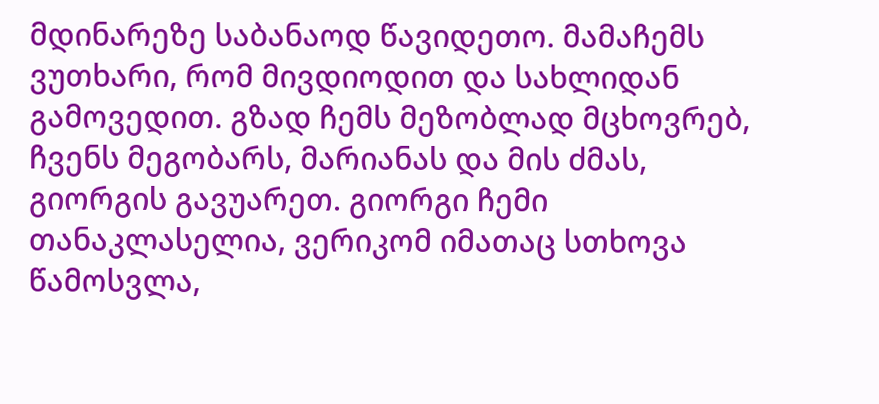მდინარეზე საბანაოდ წავიდეთო. მამაჩემს ვუთხარი, რომ მივდიოდით და სახლიდან გამოვედით. გზად ჩემს მეზობლად მცხოვრებ, ჩვენს მეგობარს, მარიანას და მის ძმას, გიორგის გავუარეთ. გიორგი ჩემი თანაკლასელია, ვერიკომ იმათაც სთხოვა წამოსვლა,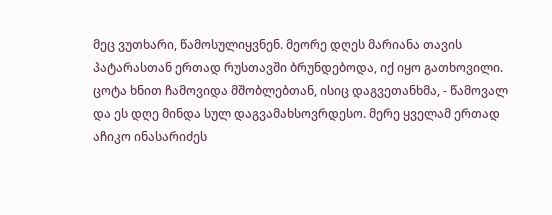მეც ვუთხარი, წამოსულიყვნენ. მეორე დღეს მარიანა თავის პატარასთან ერთად რუსთავში ბრუნდებოდა, იქ იყო გათხოვილი. ცოტა ხნით ჩამოვიდა მშობლებთან, ისიც დაგვეთანხმა, - წამოვალ და ეს დღე მინდა სულ დაგვამახსოვრდესო. მერე ყველამ ერთად აჩიკო ინასარიძეს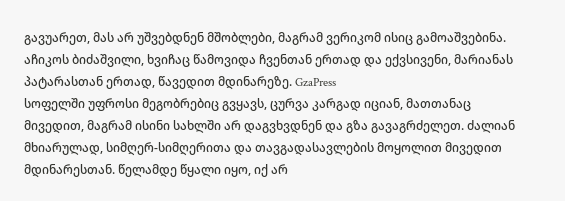გავუარეთ, მას არ უშვებდნენ მშობლები, მაგრამ ვერიკომ ისიც გამოაშვებინა. აჩიკოს ბიძაშვილი, ხვიჩაც წამოვიდა ჩვენთან ერთად და ექვსივენი, მარიანას პატარასთან ერთად, წავედით მდინარეზე. GzaPress
სოფელში უფროსი მეგობრებიც გვყავს, ცურვა კარგად იციან, მათთანაც მივედით, მაგრამ ისინი სახლში არ დაგვხვდნენ და გზა გავაგრძელეთ. ძალიან მხიარულად, სიმღერ-სიმღერითა და თავგადასავლების მოყოლით მივედით მდინარესთან. წელამდე წყალი იყო, იქ არ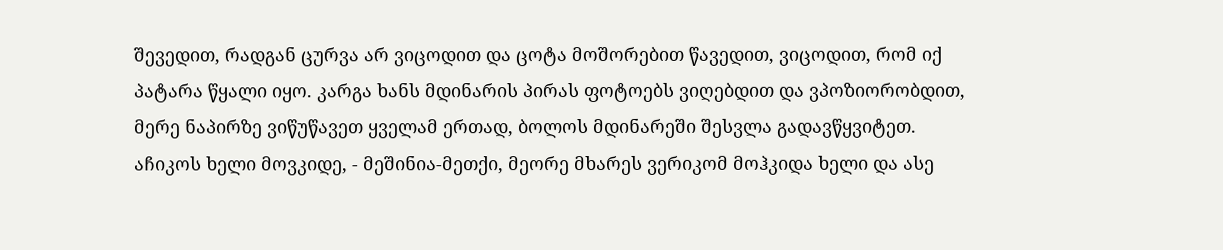შევედით, რადგან ცურვა არ ვიცოდით და ცოტა მოშორებით წავედით, ვიცოდით, რომ იქ პატარა წყალი იყო. კარგა ხანს მდინარის პირას ფოტოებს ვიღებდით და ვპოზიორობდით, მერე ნაპირზე ვიწუწავეთ ყველამ ერთად, ბოლოს მდინარეში შესვლა გადავწყვიტეთ. აჩიკოს ხელი მოვკიდე, - მეშინია-მეთქი, მეორე მხარეს ვერიკომ მოჰკიდა ხელი და ასე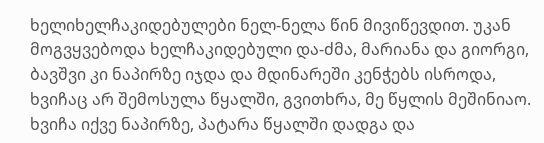ხელიხელჩაკიდებულები ნელ-ნელა წინ მივიწევდით. უკან მოგვყვებოდა ხელჩაკიდებული და-ძმა, მარიანა და გიორგი, ბავშვი კი ნაპირზე იჯდა და მდინარეში კენჭებს ისროდა, ხვიჩაც არ შემოსულა წყალში, გვითხრა, მე წყლის მეშინიაო. ხვიჩა იქვე ნაპირზე, პატარა წყალში დადგა და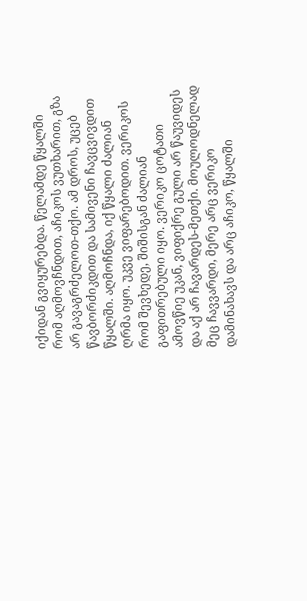იქიდან გვიყურებდა. წელამდე წყალში რომ აღმოვჩნდით, აჩიკოს ვუთხარით, გზა არ გავაგრძელოთ-თქო. ამ დროს, უცებ წავბორძიკდით და სამივენი ჩავცვივდით წყალში. აღმოჩნდა, იქ წყალი ძალიან ღრმა იყო. უკვე ვიფარებოდით. ვერიკოს რომ შევხედე, შიშისგან ძალიან გაფითრებული იყო. ვერიკო ცოტათი ამოვწიე უკან, ვიფიქრე გული არ წაუვიდეს და აქ არ ჩავარდეს-მეთქი. მოულოდნელად მეც ჩავვარდი, მერე არც ვერიკო დამინახავს და არც აჩიკო, წყალში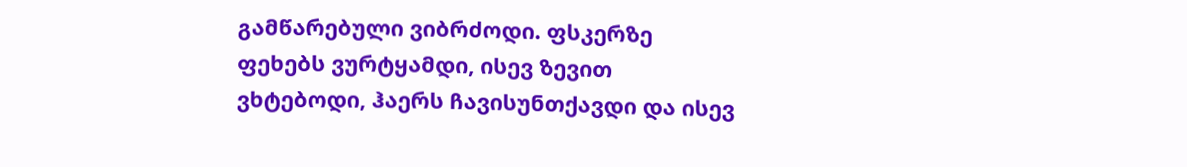გამწარებული ვიბრძოდი. ფსკერზე ფეხებს ვურტყამდი, ისევ ზევით ვხტებოდი, ჰაერს ჩავისუნთქავდი და ისევ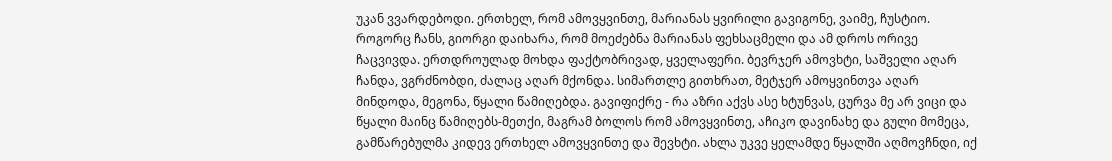უკან ვვარდებოდი. ერთხელ, რომ ამოვყვინთე, მარიანას ყვირილი გავიგონე, ვაიმე, ჩუსტიო. როგორც ჩანს, გიორგი დაიხარა, რომ მოეძებნა მარიანას ფეხსაცმელი და ამ დროს ორივე ჩაცვივდა. ერთდროულად მოხდა ფაქტობრივად, ყველაფერი. ბევრჯერ ამოვხტი, საშველი აღარ ჩანდა, ვგრძნობდი, ძალაც აღარ მქონდა. სიმართლე გითხრათ, მეტჯერ ამოყვინთვა აღარ მინდოდა, მეგონა, წყალი წამიღებდა. გავიფიქრე - რა აზრი აქვს ასე ხტუნვას, ცურვა მე არ ვიცი და წყალი მაინც წამიღებს-მეთქი, მაგრამ ბოლოს რომ ამოვყვინთე, აჩიკო დავინახე და გული მომეცა, გამწარებულმა კიდევ ერთხელ ამოვყვინთე და შევხტი. ახლა უკვე ყელამდე წყალში აღმოვჩნდი, იქ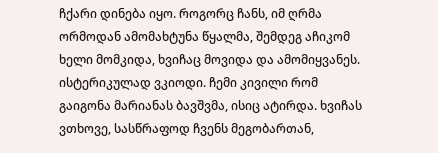ჩქარი დინება იყო. როგორც ჩანს, იმ ღრმა ორმოდან ამომახტუნა წყალმა, შემდეგ აჩიკომ ხელი მომკიდა, ხვიჩაც მოვიდა და ამომიყვანეს. ისტერიკულად ვკიოდი. ჩემი კივილი რომ გაიგონა მარიანას ბავშვმა, ისიც ატირდა. ხვიჩას ვთხოვე, სასწრაფოდ ჩვენს მეგობართან,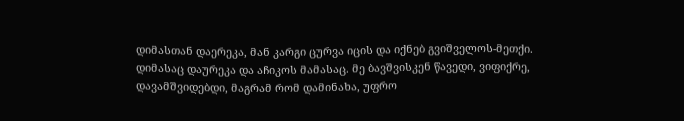დიმასთან დაერეკა, მან კარგი ცურვა იცის და იქნებ გვიშველოს-მეთქი. დიმასაც დაურეკა და აჩიკოს მამასაც. მე ბავშვისკენ წავედი, ვიფიქრე, დავამშვიდებდი, მაგრამ რომ დამინახა, უფრო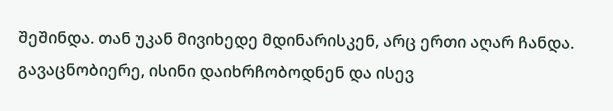შეშინდა. თან უკან მივიხედე მდინარისკენ, არც ერთი აღარ ჩანდა. გავაცნობიერე, ისინი დაიხრჩობოდნენ და ისევ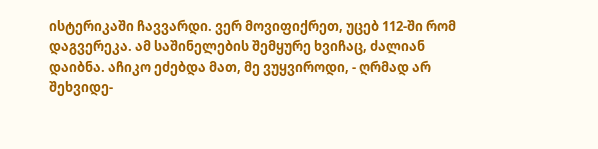ისტერიკაში ჩავვარდი. ვერ მოვიფიქრეთ, უცებ 112-ში რომ დაგვერეკა. ამ საშინელების შემყურე ხვიჩაც, ძალიან დაიბნა. აჩიკო ეძებდა მათ, მე ვუყვიროდი, - ღრმად არ შეხვიდე-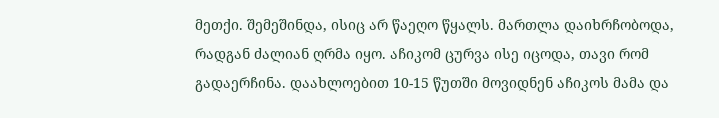მეთქი. შემეშინდა, ისიც არ წაეღო წყალს. მართლა დაიხრჩობოდა, რადგან ძალიან ღრმა იყო. აჩიკომ ცურვა ისე იცოდა, თავი რომ გადაერჩინა. დაახლოებით 10-15 წუთში მოვიდნენ აჩიკოს მამა და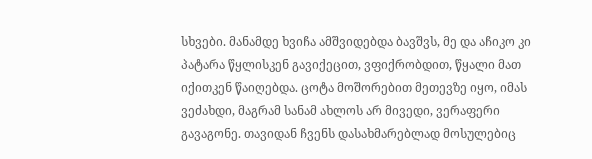სხვები. მანამდე ხვიჩა ამშვიდებდა ბავშვს, მე და აჩიკო კი პატარა წყლისკენ გავიქეცით, ვფიქრობდით, წყალი მათ იქითკენ წაიღებდა. ცოტა მოშორებით მეთევზე იყო, იმას ვეძახდი, მაგრამ სანამ ახლოს არ მივედი, ვერაფერი გავაგონე. თავიდან ჩვენს დასახმარებლად მოსულებიც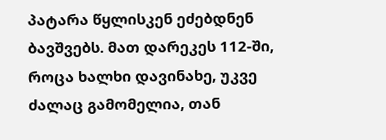პატარა წყლისკენ ეძებდნენ ბავშვებს. მათ დარეკეს 112-ში, როცა ხალხი დავინახე, უკვე ძალაც გამომელია, თან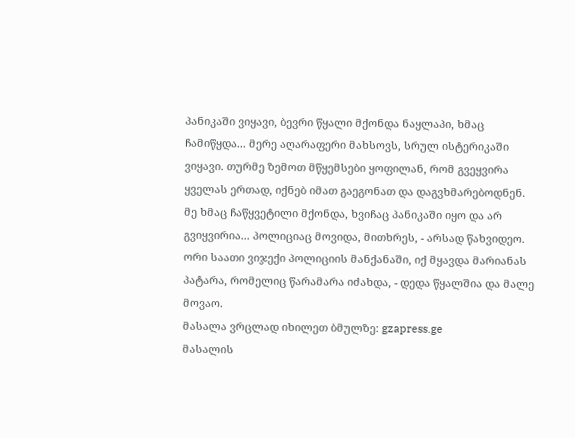პანიკაში ვიყავი, ბევრი წყალი მქონდა ნაყლაპი, ხმაც ჩამიწყდა... მერე აღარაფერი მახსოვს, სრულ ისტერიკაში ვიყავი. თურმე ზემოთ მწყემსები ყოფილან, რომ გვეყვირა ყველას ერთად, იქნებ იმათ გაეგონათ და დაგვხმარებოდნენ. მე ხმაც ჩაწყვეტილი მქონდა, ხვიჩაც პანიკაში იყო და არ გვიყვირია... პოლიციაც მოვიდა, მითხრეს, - არსად წახვიდეო. ორი საათი ვიჯექი პოლიციის მანქანაში, იქ მყავდა მარიანას პატარა, რომელიც წარამარა იძახდა, - დედა წყალშია და მალე მოვაო.
მასალა ვრცლად იხილეთ ბმულზე: gzapress.ge
მასალის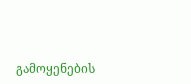გამოყენების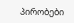პირობები